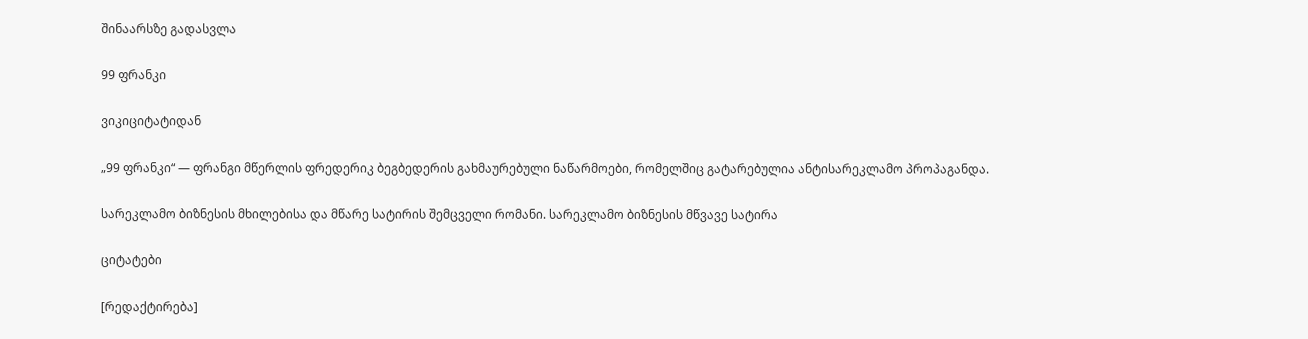შინაარსზე გადასვლა

99 ფრანკი

ვიკიციტატიდან

„99 ფრანკი“ — ფრანგი მწერლის ფრედერიკ ბეგბედერის გახმაურებული ნაწარმოები, რომელშიც გატარებულია ანტისარეკლამო პროპაგანდა.

სარეკლამო ბიზნესის მხილებისა და მწარე სატირის შემცველი რომანი. სარეკლამო ბიზნესის მწვავე სატირა

ციტატები

[რედაქტირება]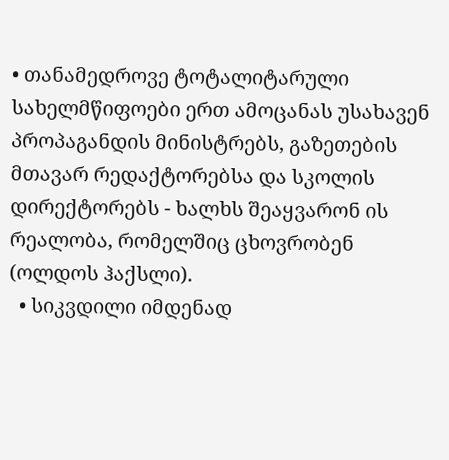• თანამედროვე ტოტალიტარული სახელმწიფოები ერთ ამოცანას უსახავენ პროპაგანდის მინისტრებს, გაზეთების მთავარ რედაქტორებსა და სკოლის დირექტორებს - ხალხს შეაყვარონ ის რეალობა, რომელშიც ცხოვრობენ (ოლდოს ჰაქსლი).
  • სიკვდილი იმდენად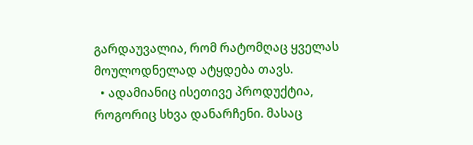გარდაუვალია, რომ რატომღაც ყველას მოულოდნელად ატყდება თავს.
  • ადამიანიც ისეთივე პროდუქტია, როგორიც სხვა დანარჩენი. მასაც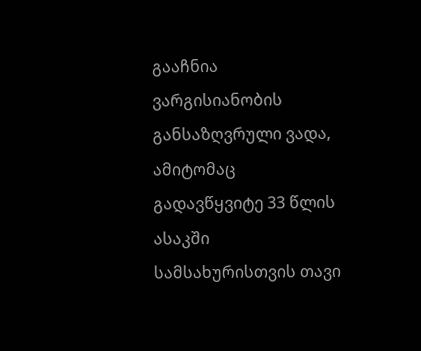გააჩნია ვარგისიანობის განსაზღვრული ვადა, ამიტომაც გადავწყვიტე 33 წლის ასაკში სამსახურისთვის თავი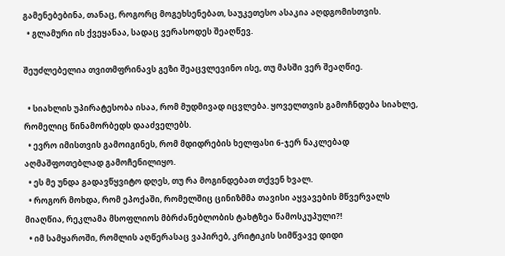გამენებებინა, თანაც, როგორც მოგეხსენებათ, საუკეთესო ასაკია აღდგომისთვის.
  • გლამური ის ქვეყანაა, სადაც ვერასოდეს შეაღწევ.

შეუძლებელია თვითმფრინავს გეზი შეაცვლევინო ისე, თუ მასში ვერ შეაღწიე.

  • სიახლის უპირატესობა ისაა, რომ მუდმივად იცვლება. ყოველთვის გამოჩნდება სიახლე, რომელიც წინამორბედს დააძველებს.
  • ევრო იმისთვის გამოიგინეს, რომ მდიდრების ხელფასი 6-ჯერ ნაკლებად აღმაშფოთებლად გამოჩენილიყო.
  • ეს მე უნდა გადავწყვიტო დღეს, თუ რა მოგინდებათ თქვენ ხვალ.
  • როგორ მოხდა, რომ ეპოქაში, რომელშიც ცინიზმმა თავისი აყვავების მწვერვალს მიაღწია, რეკლამა მსოფლიოს მბრძანებლობის ტახტზეა წამოსკუპული?!
  • იმ სამყაროში, რომლის აღწერასაც ვაპირებ, კრიტიკის სიმწვავე დიდი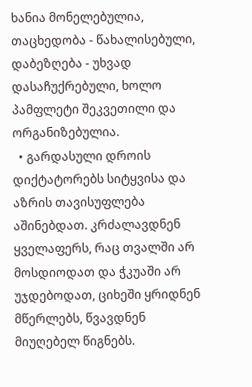ხანია მონელებულია, თაცხედობა - წახალისებული, დაბეზღება - უხვად დასაჩუქრებული, ხოლო პამფლეტი შეკვეთილი და ორგანიზებულია.
  • გარდასული დროის დიქტატორებს სიტყვისა და აზრის თავისუფლება აშინებდათ. კრძალავდნენ ყველაფერს, რაც თვალში არ მოსდიოდათ და ჭკუაში არ უჯდებოდათ, ციხეში ყრიდნენ მწერლებს, წვავდნენ მიუღებელ წიგნებს.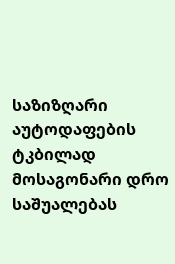საზიზღარი აუტოდაფების ტკბილად მოსაგონარი დრო საშუალებას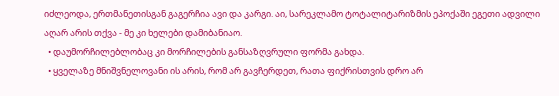იძლეოდა, ერთმანეთისგან გაგერჩია ავი და კარგი. აი, სარეკლამო ტოტალიტარიზმის ეპოქაში ეგეთი ადვილი აღარ არის თქვა - მე კი ხელები დამიბანიაო.
  • დაუმორჩილებლობაც კი მორჩილების განსაზღვრული ფორმა გახდა.
  • ყველაზე მნიშვნელოვანი ის არის, რომ არ გავჩერდეთ, რათა ფიქრისთვის დრო არ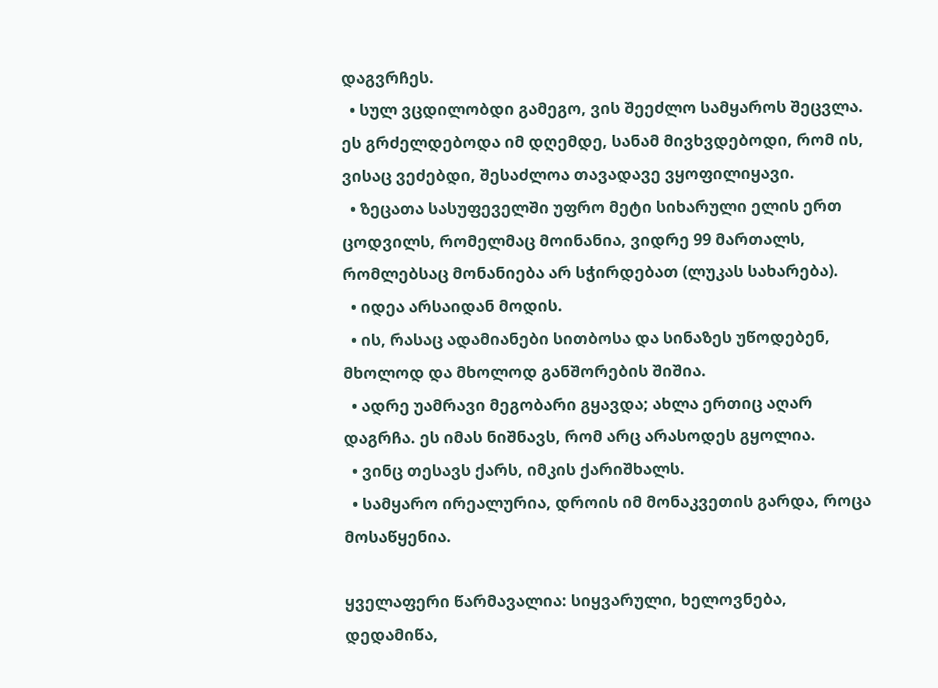დაგვრჩეს.
  • სულ ვცდილობდი გამეგო, ვის შეეძლო სამყაროს შეცვლა. ეს გრძელდებოდა იმ დღემდე, სანამ მივხვდებოდი, რომ ის, ვისაც ვეძებდი, შესაძლოა თავადავე ვყოფილიყავი.
  • ზეცათა სასუფეველში უფრო მეტი სიხარული ელის ერთ ცოდვილს, რომელმაც მოინანია, ვიდრე 99 მართალს, რომლებსაც მონანიება არ სჭირდებათ (ლუკას სახარება).
  • იდეა არსაიდან მოდის.
  • ის, რასაც ადამიანები სითბოსა და სინაზეს უწოდებენ, მხოლოდ და მხოლოდ განშორების შიშია.
  • ადრე უამრავი მეგობარი გყავდა; ახლა ერთიც აღარ დაგრჩა. ეს იმას ნიშნავს, რომ არც არასოდეს გყოლია.
  • ვინც თესავს ქარს, იმკის ქარიშხალს.
  • სამყარო ირეალურია, დროის იმ მონაკვეთის გარდა, როცა მოსაწყენია.

ყველაფერი წარმავალია: სიყვარული, ხელოვნება, დედამიწა,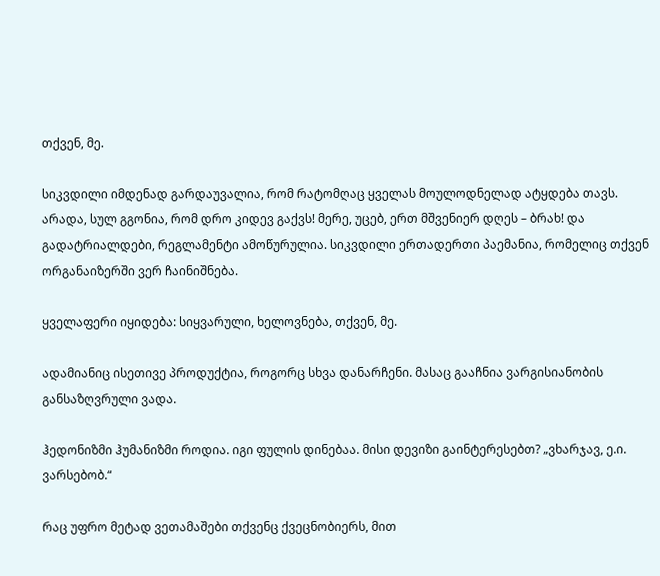თქვენ, მე.

სიკვდილი იმდენად გარდაუვალია, რომ რატომღაც ყველას მოულოდნელად ატყდება თავს. არადა, სულ გგონია, რომ დრო კიდევ გაქვს! მერე, უცებ, ერთ მშვენიერ დღეს – ბრახ! და გადატრიალდები, რეგლამენტი ამოწურულია. სიკვდილი ერთადერთი პაემანია, რომელიც თქვენ ორგანაიზერში ვერ ჩაინიშნება.

ყველაფერი იყიდება: სიყვარული, ხელოვნება, თქვენ, მე.

ადამიანიც ისეთივე პროდუქტია, როგორც სხვა დანარჩენი. მასაც გააჩნია ვარგისიანობის განსაზღვრული ვადა.

ჰედონიზმი ჰუმანიზმი როდია. იგი ფულის დინებაა. მისი დევიზი გაინტერესებთ? „ვხარჯავ, ე.ი. ვარსებობ.“

რაც უფრო მეტად ვეთამაშები თქვენც ქვეცნობიერს, მით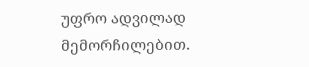უფრო ადვილად მემორჩილებით.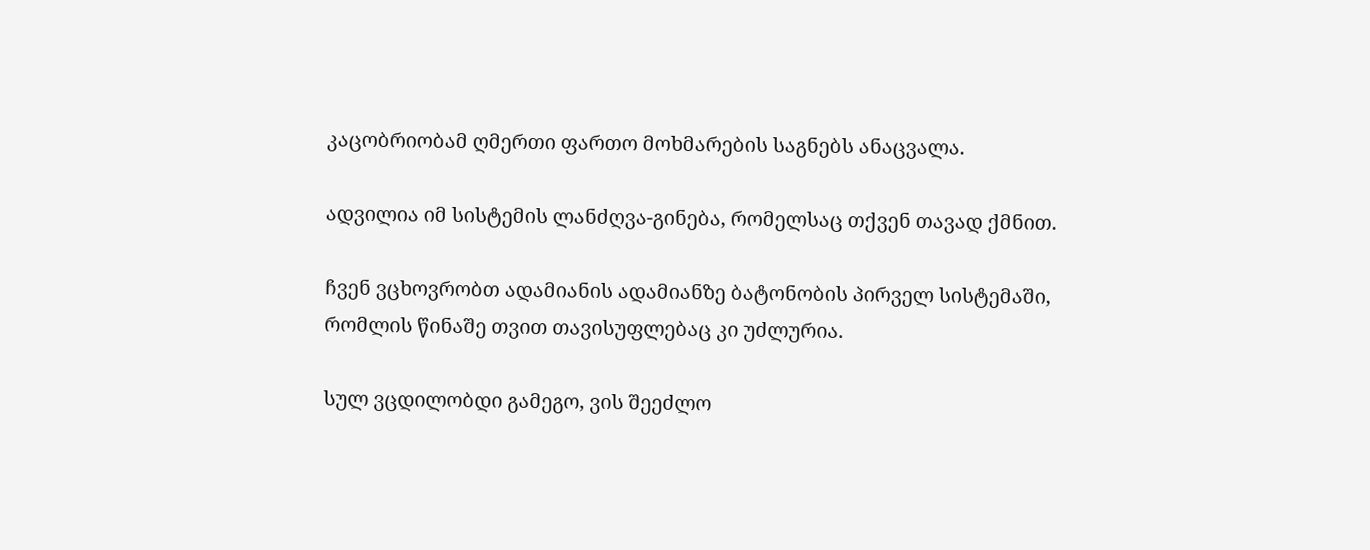კაცობრიობამ ღმერთი ფართო მოხმარების საგნებს ანაცვალა.

ადვილია იმ სისტემის ლანძღვა-გინება, რომელსაც თქვენ თავად ქმნით.

ჩვენ ვცხოვრობთ ადამიანის ადამიანზე ბატონობის პირველ სისტემაში, რომლის წინაშე თვით თავისუფლებაც კი უძლურია.

სულ ვცდილობდი გამეგო, ვის შეეძლო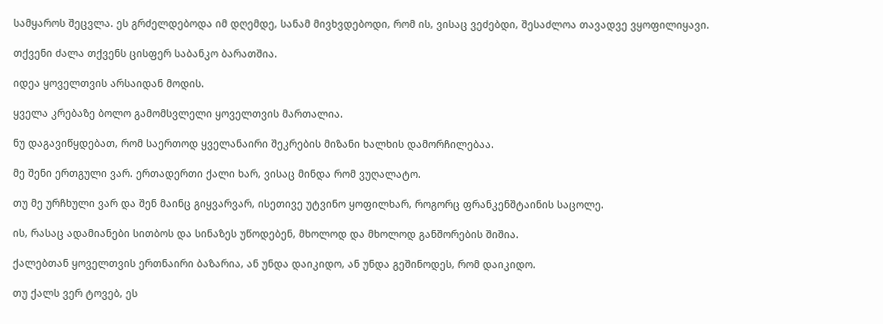სამყაროს შეცვლა. ეს გრძელდებოდა იმ დღემდე, სანამ მივხვდებოდი, რომ ის, ვისაც ვეძებდი, შესაძლოა თავადვე ვყოფილიყავი.

თქვენი ძალა თქვენს ცისფერ საბანკო ბარათშია.

იდეა ყოველთვის არსაიდან მოდის.

ყველა კრებაზე ბოლო გამომსვლელი ყოველთვის მართალია.

ნუ დაგავიწყდებათ, რომ საერთოდ ყველანაირი შეკრების მიზანი ხალხის დამორჩილებაა.

მე შენი ერთგული ვარ. ერთადერთი ქალი ხარ, ვისაც მინდა რომ ვუღალატო.

თუ მე ურჩხული ვარ და შენ მაინც გიყვარვარ, ისეთივე უტვინო ყოფილხარ, როგორც ფრანკენშტაინის საცოლე.

ის, რასაც ადამიანები სითბოს და სინაზეს უწოდებენ, მხოლოდ და მხოლოდ განშორების შიშია.

ქალებთან ყოველთვის ერთნაირი ბაზარია, ან უნდა დაიკიდო, ან უნდა გეშინოდეს, რომ დაიკიდო.

თუ ქალს ვერ ტოვებ, ეს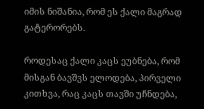იმის ნიშანია, რომ ეს ქალი მაგრად გატერორებს.

როდესაც ქალი კაცს ეუბნება, რომ მისგან ბავშვს ელოდება, პირველი კითხვა, რაც კაცს თავში უჩნდება,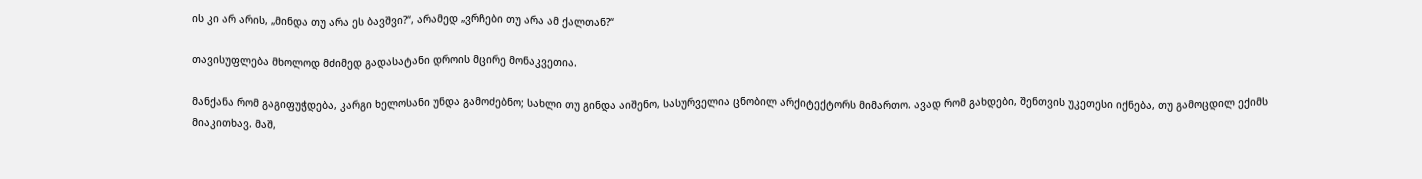ის კი არ არის, „მინდა თუ არა ეს ბავშვი?“, არამედ „ვრჩები თუ არა ამ ქალთან?“

თავისუფლება მხოლოდ მძიმედ გადასატანი დროის მცირე მონაკვეთია.

მანქანა რომ გაგიფუჭდება, კარგი ხელოსანი უნდა გამოძებნო; სახლი თუ გინდა აიშენო, სასურველია ცნობილ არქიტექტორს მიმართო. ავად რომ გახდები, შენთვის უკეთესი იქნება, თუ გამოცდილ ექიმს მიაკითხავ. მაშ,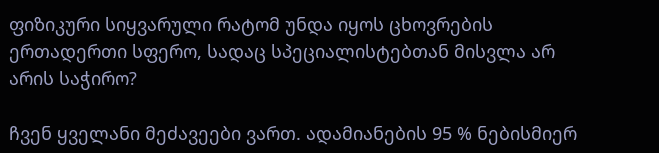ფიზიკური სიყვარული რატომ უნდა იყოს ცხოვრების ერთადერთი სფერო, სადაც სპეციალისტებთან მისვლა არ არის საჭირო?

ჩვენ ყველანი მეძავეები ვართ. ადამიანების 95 % ნებისმიერ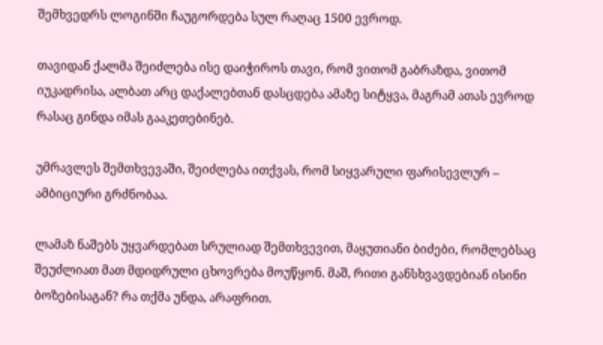შემხვედრს ლოგინში ჩაუგორდება სულ რაღაც 1500 ევროდ.

თავიდან ქალმა შეიძლება ისე დაიჭიროს თავი, რომ ვითომ გაბრაზდა, ვითომ იუკადრისა, ალბათ არც დაქალებთან დასცდება ამაზე სიტყვა, მაგრამ ათას ევროდ რასაც გინდა იმას გააკეთებინებ.

უმრავლეს შემთხვევაში, შეიძლება ითქვას, რომ სიყვარული ფარისევლურ – ამბიციური გრძნობაა.

ლამაზ ნაშებს უყვარდებათ სრულიად შემთხვევით, მაყუთიანი ბიძები, რომლებსაც შეუძლიათ მათ მდიდრული ცხოვრება მოუწყონ. მაშ, რითი განსხვავდებიან ისინი ბოზებისაგან? რა თქმა უნდა, არაფრით.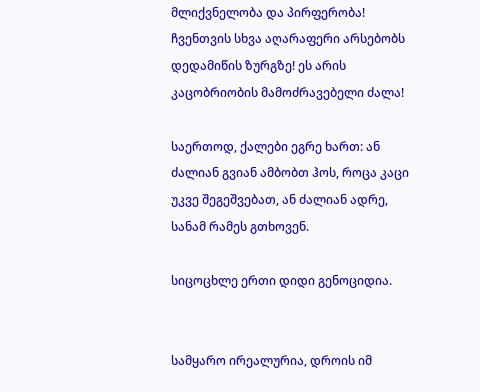მლიქვნელობა და პირფერობა! ჩვენთვის სხვა აღარაფერი არსებობს დედამიწის ზურგზე! ეს არის კაცობრიობის მამოძრავებელი ძალა!

საერთოდ, ქალები ეგრე ხართ: ან ძალიან გვიან ამბობთ ჰოს, როცა კაცი უკვე შეგეშვებათ, ან ძალიან ადრე, სანამ რამეს გთხოვენ.

სიცოცხლე ერთი დიდი გენოციდია.


სამყარო ირეალურია, დროის იმ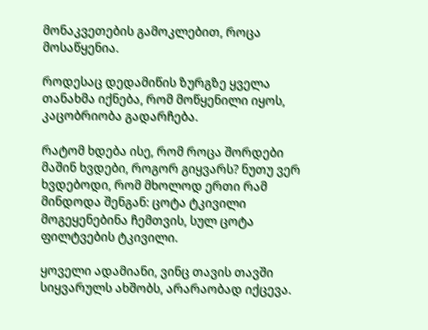მონაკვეთების გამოკლებით, როცა მოსაწყენია.

როდესაც დედამიწის ზურგზე ყველა თანახმა იქნება, რომ მოწყენილი იყოს, კაცობრიობა გადარჩება.

რატომ ხდება ისე, რომ როცა შორდები მაშინ ხვდები, როგორ გიყვარს? ნუთუ ვერ ხვდებოდი, რომ მხოლოდ ერთი რამ მინდოდა შენგან: ცოტა ტკივილი მოგეყენებინა ჩემთვის, სულ ცოტა ფილტვების ტკივილი.

ყოველი ადამიანი, ვინც თავის თავში სიყვარულს ახშობს, არარაობად იქცევა.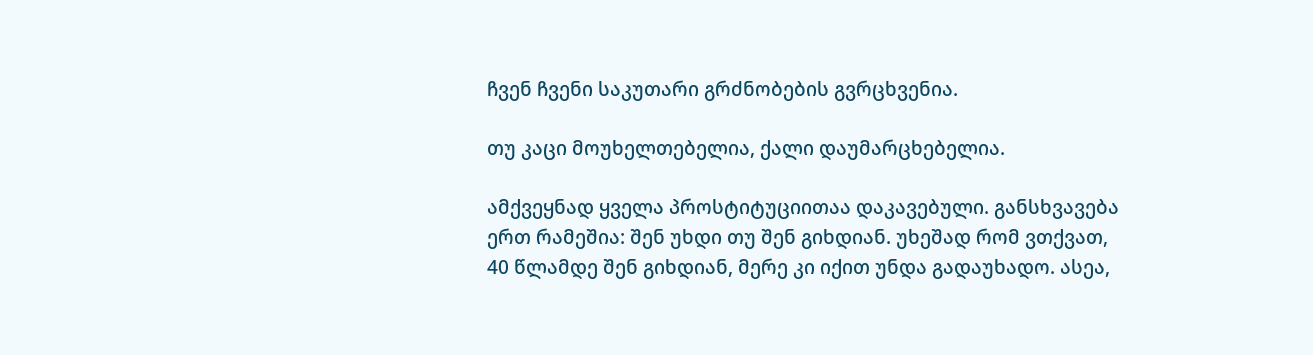ჩვენ ჩვენი საკუთარი გრძნობების გვრცხვენია.

თუ კაცი მოუხელთებელია, ქალი დაუმარცხებელია.

ამქვეყნად ყველა პროსტიტუციითაა დაკავებული. განსხვავება ერთ რამეშია: შენ უხდი თუ შენ გიხდიან. უხეშად რომ ვთქვათ, 40 წლამდე შენ გიხდიან, მერე კი იქით უნდა გადაუხადო. ასეა,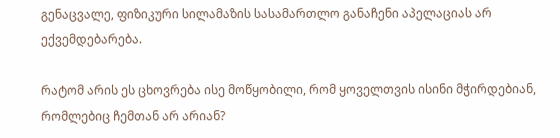გენაცვალე, ფიზიკური სილამაზის სასამართლო განაჩენი აპელაციას არ ექვემდებარება.

რატომ არის ეს ცხოვრება ისე მოწყობილი, რომ ყოველთვის ისინი მჭირდებიან, რომლებიც ჩემთან არ არიან?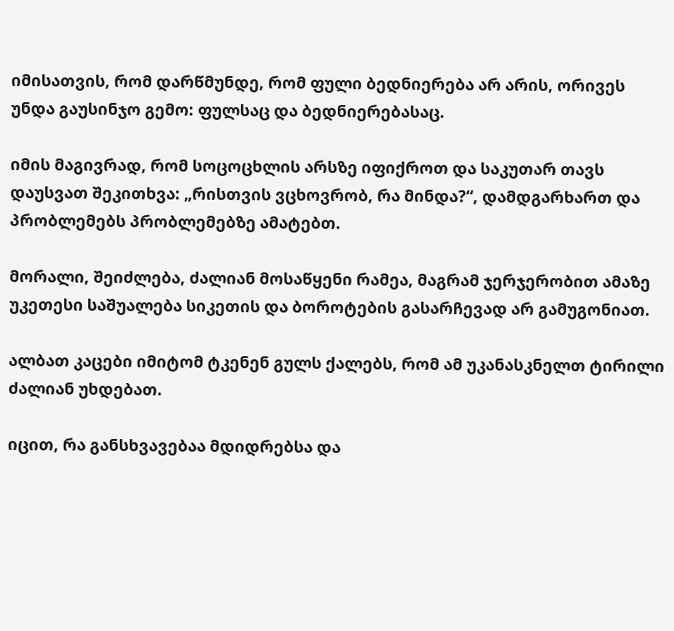იმისათვის, რომ დარწმუნდე, რომ ფული ბედნიერება არ არის, ორივეს უნდა გაუსინჯო გემო: ფულსაც და ბედნიერებასაც.

იმის მაგივრად, რომ სოცოცხლის არსზე იფიქროთ და საკუთარ თავს დაუსვათ შეკითხვა: „რისთვის ვცხოვრობ, რა მინდა?“, დამდგარხართ და პრობლემებს პრობლემებზე ამატებთ.

მორალი, შეიძლება, ძალიან მოსაწყენი რამეა, მაგრამ ჯერჯერობით ამაზე უკეთესი საშუალება სიკეთის და ბოროტების გასარჩევად არ გამუგონიათ.

ალბათ კაცები იმიტომ ტკენენ გულს ქალებს, რომ ამ უკანასკნელთ ტირილი ძალიან უხდებათ.

იცით, რა განსხვავებაა მდიდრებსა და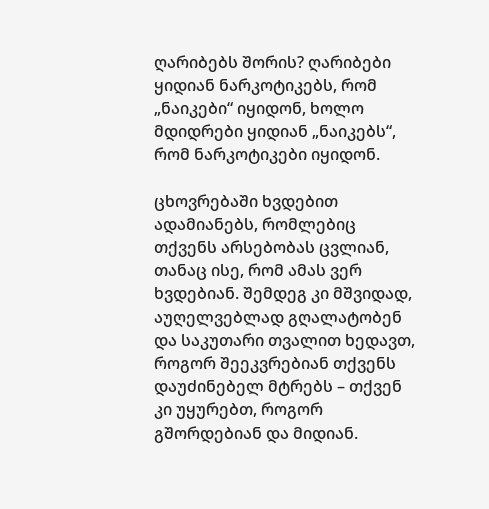ღარიბებს შორის? ღარიბები ყიდიან ნარკოტიკებს, რომ „ნაიკები“ იყიდონ, ხოლო მდიდრები ყიდიან „ნაიკებს“, რომ ნარკოტიკები იყიდონ.

ცხოვრებაში ხვდებით ადამიანებს, რომლებიც თქვენს არსებობას ცვლიან, თანაც ისე, რომ ამას ვერ ხვდებიან. შემდეგ კი მშვიდად, აუღელვებლად გღალატობენ და საკუთარი თვალით ხედავთ, როგორ შეეკვრებიან თქვენს დაუძინებელ მტრებს – თქვენ კი უყურებთ, როგორ გშორდებიან და მიდიან.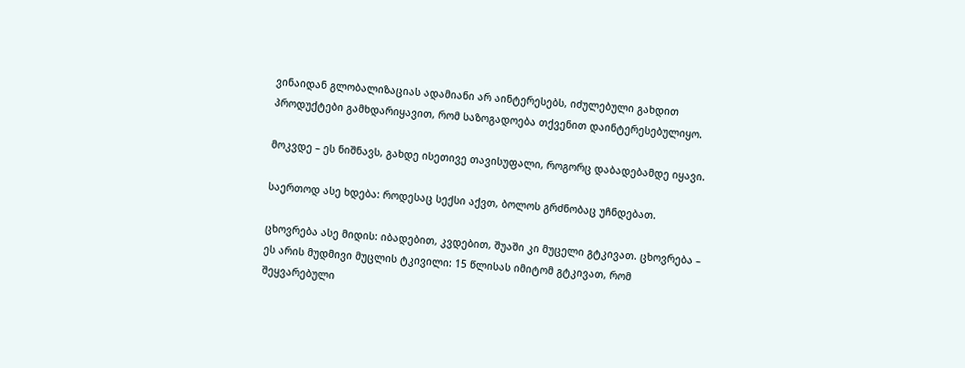ვინაიდან გლობალიზაციას ადამიანი არ აინტერესებს, იძულებული გახდით პროდუქტები გამხდარიყავით, რომ საზოგადოება თქვენით დაინტერესებულიყო.

მოკვდე – ეს ნიშნავს, გახდე ისეთივე თავისუფალი, როგორც დაბადებამდე იყავი.

საერთოდ ასე ხდება: როდესაც სექსი აქვთ, ბოლოს გრძნობაც უჩნდებათ.

ცხოვრება ასე მიდის: იბადებით, კვდებით, შუაში კი მუცელი გტკივათ. ცხოვრება – ეს არის მუდმივი მუცლის ტკივილი: 15 წლისას იმიტომ გტკივათ, რომ შეყვარებული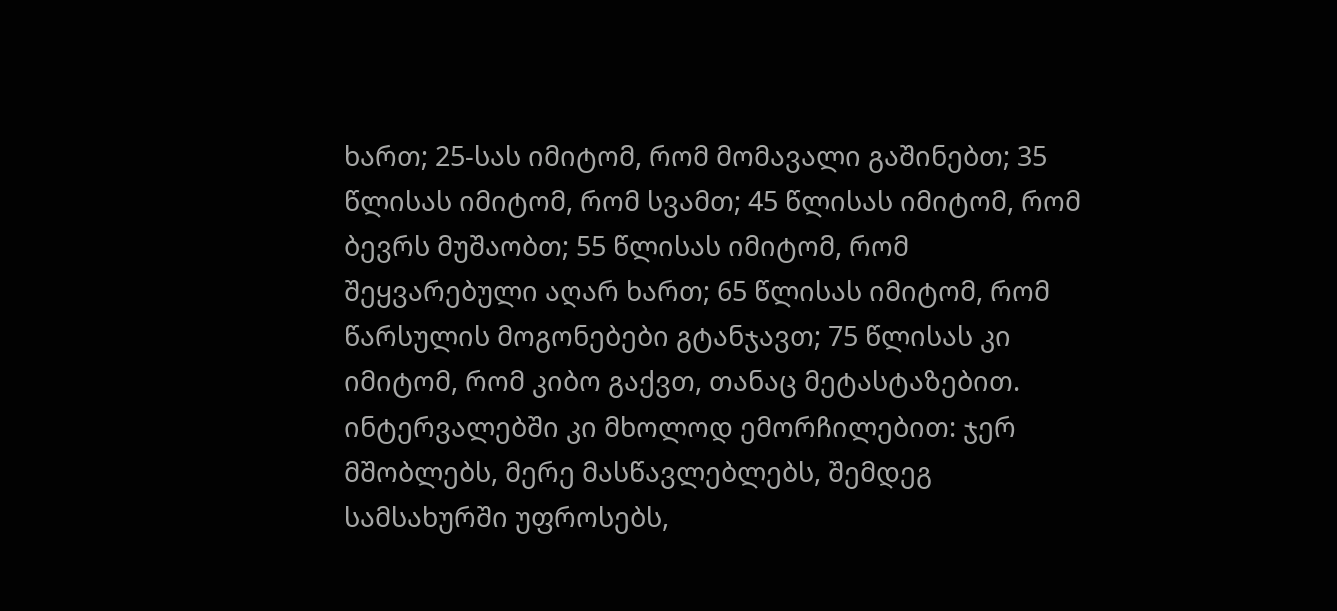ხართ; 25-სას იმიტომ, რომ მომავალი გაშინებთ; 35 წლისას იმიტომ, რომ სვამთ; 45 წლისას იმიტომ, რომ ბევრს მუშაობთ; 55 წლისას იმიტომ, რომ შეყვარებული აღარ ხართ; 65 წლისას იმიტომ, რომ წარსულის მოგონებები გტანჯავთ; 75 წლისას კი იმიტომ, რომ კიბო გაქვთ, თანაც მეტასტაზებით. ინტერვალებში კი მხოლოდ ემორჩილებით: ჯერ მშობლებს, მერე მასწავლებლებს, შემდეგ სამსახურში უფროსებს,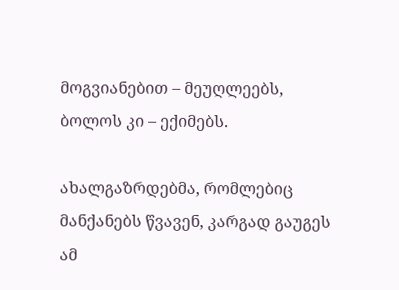მოგვიანებით – მეუღლეებს, ბოლოს კი – ექიმებს.

ახალგაზრდებმა, რომლებიც მანქანებს წვავენ, კარგად გაუგეს ამ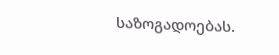საზოგადოებას.